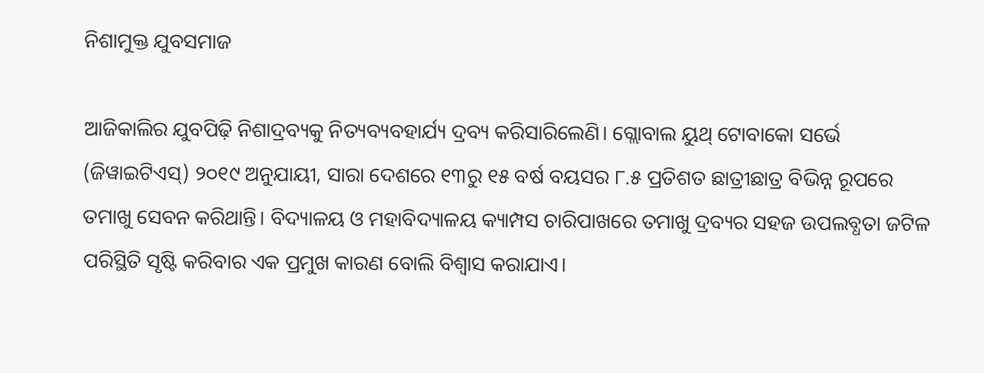ନିଶାମୁକ୍ତ ଯୁବସମାଜ

ଆଜିକାଲିର ଯୁବପିଢ଼ି ନିଶାଦ୍ରବ୍ୟକୁ ନିତ୍ୟବ୍ୟବହାର୍ଯ୍ୟ ଦ୍ରବ୍ୟ କରିସାରିଲେଣି। ଗ୍ଲୋବାଲ ୟୁଥ୍‌ ଟୋବାକୋ ସର୍ଭେ (ଜିୱାଇଟିଏସ୍‌) ୨୦୧୯ ଅନୁଯାୟୀ, ସାରା ଦେଶରେ ୧୩ରୁ ୧୫ ବର୍ଷ ବୟସର ୮.୫ ପ୍ରତିଶତ ଛାତ୍ରୀଛାତ୍ର ବିଭିନ୍ନ ରୂପରେ ତମାଖୁ ସେବନ କରିଥାନ୍ତି। ବିଦ୍ୟାଳୟ ଓ ମହାବିଦ୍ୟାଳୟ କ୍ୟାମ୍ପସ ଚାରିପାଖରେ ତମାଖୁ ଦ୍ରବ୍ୟର ସହଜ ଉପଲବ୍ଧତା ଜଟିଳ ପରିସ୍ଥିତି ସୃଷ୍ଟି କରିବାର ଏକ ପ୍ରମୁଖ କାରଣ ବୋଲି ବିଶ୍ୱାସ କରାଯାଏ।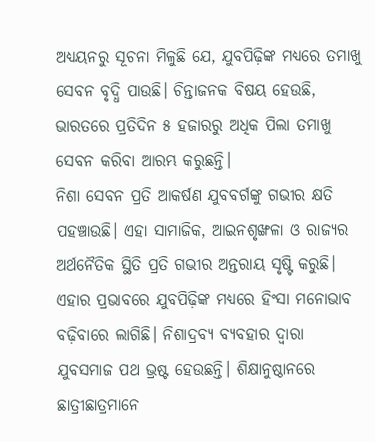ଅଧ୍ୟୟନରୁ ସୂଚନା ମିଳୁଛି ଯେ, ଯୁବପିଢ଼ିଙ୍କ ମଧ୍ୟରେ ତମାଖୁ ସେବନ ବୃଦ୍ଧି ପାଉଛି। ଚିନ୍ତାଜନକ ବିଷୟ ହେଉଛି, ଭାରତରେ ପ୍ରତିଦିନ ୫ ହଜାରରୁ ଅଧିକ ପିଲା ତମାଖୁ ସେବନ କରିବା ଆରମ୍ଭ କରୁଛନ୍ତି।
ନିଶା ସେବନ ପ୍ରତି ଆକର୍ଷଣ ଯୁବବର୍ଗଙ୍କୁ ଗଭୀର କ୍ଷତି ପହଞ୍ଚାଉଛି। ଏହା ସାମାଜିକ, ଆଇନଶୃଙ୍ଖଳା ଓ ରାଜ୍ୟର ଅର୍ଥନୈତିକ ସ୍ଥିତି ପ୍ରତି ଗଭୀର ଅନ୍ତରାୟ ସୃଷ୍ଟି କରୁଛି। ଏହାର ପ୍ରଭାବରେ ଯୁବପିଢ଼ିଙ୍କ ମଧ୍ୟରେ ହିଂସା ମନୋଭାବ ବଢ଼ିବାରେ ଲାଗିଛି। ନିଶାଦ୍ରବ୍ୟ ବ୍ୟବହାର ଦ୍ୱାରା ଯୁବସମାଜ ପଥ ଭ୍ରଷ୍ଟ ହେଉଛନ୍ତି। ଶିକ୍ଷାନୁଷ୍ଠାନରେ ଛାତ୍ରୀଛାତ୍ରମାନେ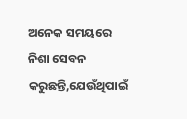ଅନେକ ସମୟରେ ନିଶା ସେବନ କରୁଛନ୍ତି,ଯେଉଁଥିପାଇଁ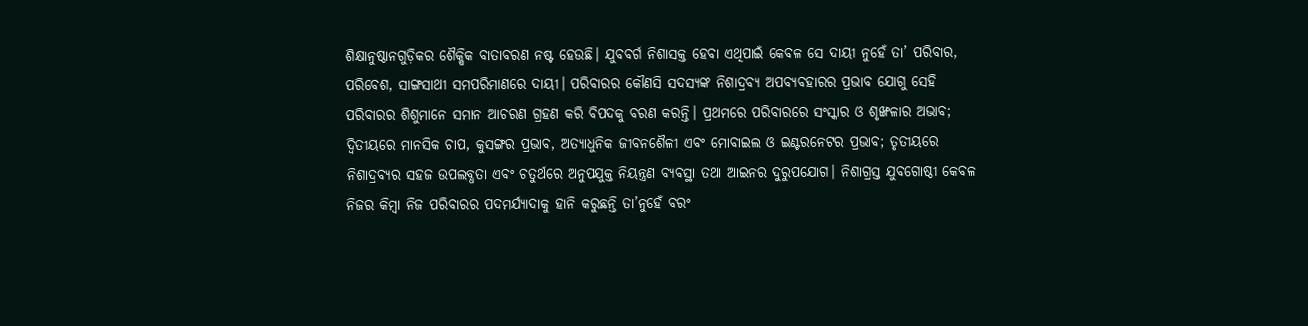ଶିକ୍ଷାନୁଷ୍ଠାନଗୁଡ଼ିକର ଶୈକ୍ଷିକ ବାତାବରଣ ନଷ୍ଟ ହେଉଛି। ଯୁବବର୍ଗ ନିଶାସକ୍ତ ହେବା ଏଥିପାଇଁ କେବଳ ସେ ଦାୟୀ ନୁହେଁ ତା’ ପରିବାର, ପରିବେଶ, ସାଙ୍ଗସାଥୀ ସମପରିମାଣରେ ଦାୟୀ। ପରିବାରର କୌଣସି ସଦସ୍ୟଙ୍କ ନିଶାଦ୍ରବ୍ୟ ଅପବ୍ୟବହାରର ପ୍ରଭାବ ଯୋଗୁ ସେହି ପରିବାରର ଶିଶୁମାନେ ସମାନ ଆଚରଣ ଗ୍ରହଣ କରି ବିପଦକୁ ବରଣ କରନ୍ତି। ପ୍ରଥମରେ ପରିବାରରେ ସଂସ୍କାର ଓ ଶୃଙ୍ଖଳାର ଅଭାବ; ଦ୍ୱିତୀୟରେ ମାନସିକ ଚାପ, କୁସଙ୍ଗର ପ୍ରଭାବ, ଅତ୍ୟାଧୁନିକ ଜୀବନଶୈଳୀ ଏବଂ ମୋବାଇଲ ଓ ଇଣ୍ଟରନେଟର ପ୍ରଭାବ; ତୃତୀୟରେ ନିଶାଦ୍ରବ୍ୟର ସହଜ ଉପଲବ୍ଧତା ଏବଂ ଚତୁର୍ଥରେ ଅନୁପଯୁକ୍ତ ନିୟନ୍ତ୍ରଣ ବ୍ୟବସ୍ଥା ତଥା ଆଇନର ଦୁରୁପଯୋଗ। ନିଶାଗ୍ରସ୍ତ ଯୁବଗୋଷ୍ଠୀ କେବଳ ନିଜର କିମ୍ବା ନିଜ ପରିବାରର ପଦମର୍ଯ୍ୟାଦାକୁ ହାନି କରୁଛନ୍ତି ତା’ନୁହେଁ ବରଂ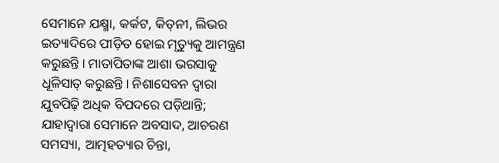ସେମାନେ ଯକ୍ଷ୍ମା, କର୍କଟ, କିଡ୍‌ନୀ, ଲିଭର ଇତ୍ୟାଦିରେ ପୀଡ଼ିତ ହୋଇ ମୃତ୍ୟୁକୁ ଆମନ୍ତ୍ରଣ କରୁଛନ୍ତି। ମାତାପିତାଙ୍କ ଆଶା ଭରସାକୁ ଧୂଳିସାତ୍‌ କରୁଛନ୍ତି। ନିଶାସେବନ ଦ୍ୱାରା ଯୁବପିଢ଼ି ଅଧିକ ବିପଦରେ ପଡ଼ିଥାନ୍ତି; ଯାହାଦ୍ୱାରା ସେମାନେ ଅବସାଦ, ଆଚରଣ ସମସ୍ୟା, ଆତ୍ମହତ୍ୟାର ଚିନ୍ତା,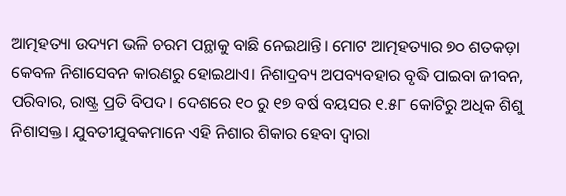ଆତ୍ମହତ୍ୟା ଉଦ୍ୟମ ଭଳି ଚରମ ପନ୍ଥାକୁ ବାଛି ନେଇଥାନ୍ତି। ମୋଟ ଆତ୍ମହତ୍ୟାର ୭୦ ଶତକଡ଼ା କେବଳ ନିଶାସେବନ କାରଣରୁ ହୋଇଥାଏ। ନିଶାଦ୍ରବ୍ୟ ଅପବ୍ୟବହାର ବୃଦ୍ଧି ପାଇବା ଜୀବନ, ପରିବାର, ରାଷ୍ଟ୍ର ପ୍ରତି ବିପଦ। ଦେଶରେ ୧୦ ରୁ ୧୭ ବର୍ଷ ବୟସର ୧.୫୮ କୋଟିରୁ ଅଧିକ ଶିଶୁ ନିଶାସକ୍ତ। ଯୁବତୀଯୁବକମାନେ ଏହି ନିଶାର ଶିକାର ହେବା ଦ୍ୱାରା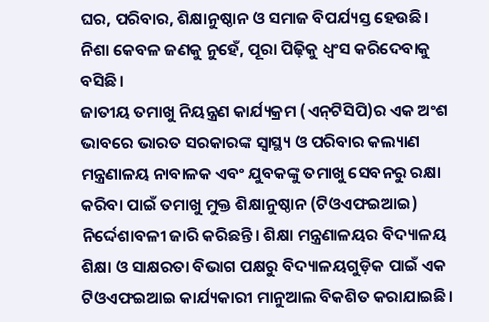ଘର, ପରିବାର, ଶିକ୍ଷାନୁଷ୍ଠାନ ଓ ସମାଜ ବିପର୍ଯ୍ୟସ୍ତ ହେଉଛି। ନିଶା କେବଳ ଜଣକୁ ନୁହେଁ, ପୂରା ପିଢ଼ିକୁ ଧ୍ୱଂସ କରିଦେବାକୁ ବସିଛି।
ଜାତୀୟ ତମାଖୁ ନିୟନ୍ତ୍ରଣ କାର୍ଯ୍ୟକ୍ରମ (ଏନ୍‌ଟିସିପି)ର ଏକ ଅଂଶ ଭାବରେ ଭାରତ ସରକାରଙ୍କ ସ୍ବାସ୍ଥ୍ୟ ଓ ପରିବାର କଲ୍ୟାଣ ମନ୍ତ୍ରଣାଳୟ ନାବାଳକ ଏବଂ ଯୁବକଙ୍କୁ ତମାଖୁ ସେବନରୁ ରକ୍ଷା କରିବା ପାଇଁ ତମାଖୁ ମୁକ୍ତ ଶିକ୍ଷାନୁଷ୍ଠାନ (ଟିଓଏଫଇଆଇ) ନିର୍ଦ୍ଦେଶାବଳୀ ଜାରି କରିଛନ୍ତି। ଶିକ୍ଷା ମନ୍ତ୍ରଣାଳୟର ବିଦ୍ୟାଳୟ ଶିକ୍ଷା ଓ ସାକ୍ଷରତା ବିଭାଗ ପକ୍ଷରୁ ବିଦ୍ୟାଳୟଗୁଡ଼ିକ ପାଇଁ ଏକ ଟିଓଏଫଇଆଇ କାର୍ଯ୍ୟକାରୀ ମାନୁଆଲ ବିକଶିତ କରାଯାଇଛି।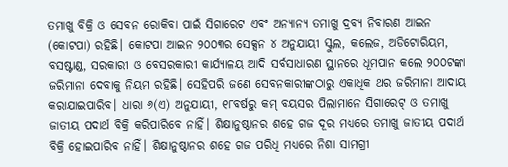ତମାଖୁ ବିକ୍ରି ଓ ସେବନ ରୋକିବା ପାଇଁ ସିଗାରେଟ ଏବଂ ଅନ୍ୟାନ୍ୟ ତମାଖୁ ଦ୍ରବ୍ୟ ନିବାରଣ ଆଇନ (କୋଟପା) ରହିଛି। କୋଟପା ଆଇନ ୨୦୦୩ର ସେକ୍ସନ ୪ ଅନୁଯାୟୀ ସ୍କୁଲ, କଲେଜ, ଅଡିଟୋରିୟମ, ବସଷ୍ଟାଣ୍ଡ, ସରକାରୀ ଓ ବେସରକାରୀ କାର୍ଯ୍ୟାଳୟ ଆଦି ସର୍ବସାଧାରଣ ସ୍ଥାନରେ ଧୂମପାନ କଲେ ୨୦୦ଟଙ୍କା ଜରିମାନା ଦେବାକୁ ନିୟମ ରହିଛି। ସେହିପରି ଜଣେ ସେବନକାରୀଙ୍କଠାରୁ ଏକାଧିକ ଥର ଜରିମାନା ଆଦାୟ କରାଯାଇପାରିବ। ଧାରା ୬(ଏ) ଅନୁଯାୟୀ, ୧୮ବର୍ଷରୁ କମ୍‌ ବୟସର ପିଲାମାନେ ସିଗାରେଟ୍‌ ଓ ତମାଖୁ ଜାତୀୟ ପଦାର୍ଥ ବିକ୍ରି କରିପାରିବେ ନାହିଁ। ଶିକ୍ଷାନୁଷ୍ଠାନର ଶହେ ଗଜ ଦୂର ମଧ୍ୟରେ ତମାଖୁ ଜାତୀୟ ପଦାର୍ଥ ବିକ୍ରି ହୋଇପାରିବ ନାହିଁ। ଶିକ୍ଷାନୁଷ୍ଠାନର ଶହେ ଗଜ ପରିଧି ମଧ୍ୟରେ ନିଶା ସାମଗ୍ରୀ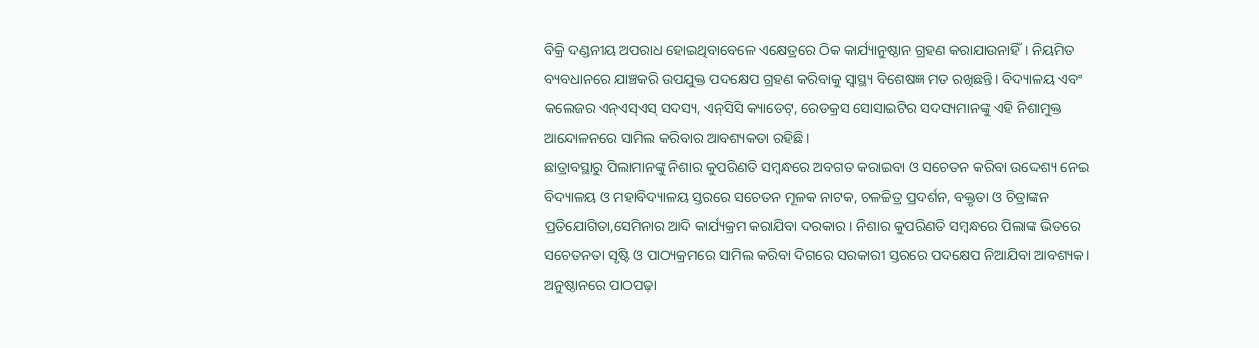ବିକ୍ରି ଦଣ୍ଡନୀୟ ଅପରାଧ ହୋଇଥିବାବେଳେ ଏକ୍ଷେତ୍ରରେ ଠିକ କାର୍ଯ୍ୟାନୁଷ୍ଠାନ ଗ୍ରହଣ କରାଯାଉନାହିଁ। ନିୟମିତ ବ୍ୟବଧାନରେ ଯାଞ୍ଚକରି ଉପଯୁକ୍ତ ପଦକ୍ଷେପ ଗ୍ରହଣ କରିବାକୁ ସ୍ବାସ୍ଥ୍ୟ ବିଶେଷଜ୍ଞ ମତ ରଖିଛନ୍ତି। ବିଦ୍ୟାଳୟ ଏବଂ କଲେଜର ଏନ୍‌ଏସ୍‌ଏସ୍‌ ସଦସ୍ୟ, ଏନ୍‌ସିସି କ୍ୟାଡେଟ୍‌, ରେଡକ୍ରସ ସୋସାଇଟିର ସଦସ୍ୟମାନଙ୍କୁ ଏହି ନିଶାମୁକ୍ତ ଆନ୍ଦୋଳନରେ ସାମିଲ କରିବାର ଆବଶ୍ୟକତା ରହିଛି।
ଛାତ୍ରାବସ୍ଥାରୁ ପିଲାମାନଙ୍କୁ ନିଶାର କୁପରିଣତି ସମ୍ବନ୍ଧରେ ଅବଗତ କରାଇବା ଓ ସଚେତନ କରିବା ଉଦ୍ଦେଶ୍ୟ ନେଇ ବିଦ୍ୟାଳୟ ଓ ମହାବିଦ୍ୟାଳୟ ସ୍ତରରେ ସଚେତନ ମୂଳକ ନାଟକ, ଚଳଚ୍ଚିତ୍ର ପ୍ରଦର୍ଶନ, ବକ୍ତୃତା ଓ ଚିତ୍ରାଙ୍କନ ପ୍ରତିଯୋଗିତା,ସେମିନାର ଆଦି କାର୍ଯ୍ୟକ୍ରମ କରାଯିବା ଦରକାର। ନିଶାର କୁପରିଣତି ସମ୍ବନ୍ଧରେ ପିଲାଙ୍କ ଭିତରେ ସଚେତନତା ସୃଷ୍ଟି ଓ ପାଠ୍ୟକ୍ରମରେ ସାମିଲ କରିବା ଦିଗରେ ସରକାରୀ ସ୍ତରରେ ପଦକ୍ଷେପ ନିଆଯିବା ଆବଶ୍ୟକ। ଅନୁଷ୍ଠାନରେ ପାଠପଢ଼ା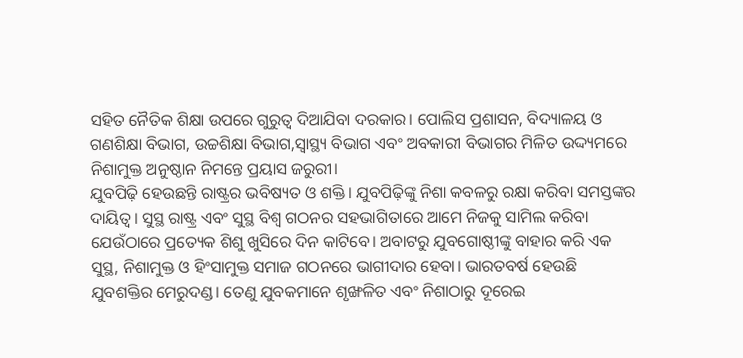ସହିତ ନୈତିକ ଶିକ୍ଷା ଉପରେ ଗୁରୁତ୍ୱ ଦିଆଯିବା ଦରକାର। ପୋଲିସ ପ୍ରଶାସନ, ବିଦ୍ୟାଳୟ ଓ ଗଣଶିକ୍ଷା ବିଭାଗ, ଉଚ୍ଚଶିକ୍ଷା ବିଭାଗ,ସ୍ବାସ୍ଥ୍ୟ ବିଭାଗ ଏବଂ ଅବକାରୀ ବିଭାଗର ମିଳିତ ଉଦ୍ଦ୍ୟମରେ ନିଶାମୁକ୍ତ ଅନୁଷ୍ଠାନ ନିମନ୍ତେ ପ୍ରୟାସ ଜରୁରୀ।
ଯୁବପିଢ଼ି ହେଉଛନ୍ତି ରାଷ୍ଟ୍ରର ଭବିଷ୍ୟତ ଓ ଶକ୍ତି। ଯୁବପିଢ଼ିଙ୍କୁ ନିଶା କବଳରୁ ରକ୍ଷା କରିବା ସମସ୍ତଙ୍କର ଦାୟିତ୍ୱ। ସୁସ୍ଥ ରାଷ୍ଟ୍ର ଏବଂ ସୁସ୍ଥ ବିଶ୍ୱ ଗଠନର ସହଭାଗିତାରେ ଆମେ ନିଜକୁ ସାମିଲ କରିବା ଯେଉଁଠାରେ ପ୍ରତ୍ୟେକ ଶିଶୁ ଖୁସିରେ ଦିନ କାଟିବେ। ଅବାଟରୁ ଯୁବଗୋଷ୍ଠୀଙ୍କୁ ବାହାର କରି ଏକ ସୁସ୍ଥ, ନିଶାମୁକ୍ତ ଓ ହିଂସାମୁକ୍ତ ସମାଜ ଗଠନରେ ଭାଗୀଦାର ହେବା। ଭାରତବର୍ଷ ହେଉଛି ଯୁବଶକ୍ତିର ମେରୁଦଣ୍ଡ। ତେଣୁ ଯୁବକମାନେ ଶୃଙ୍ଖଳିତ ଏବଂ ନିଶାଠାରୁ ଦୂରେଇ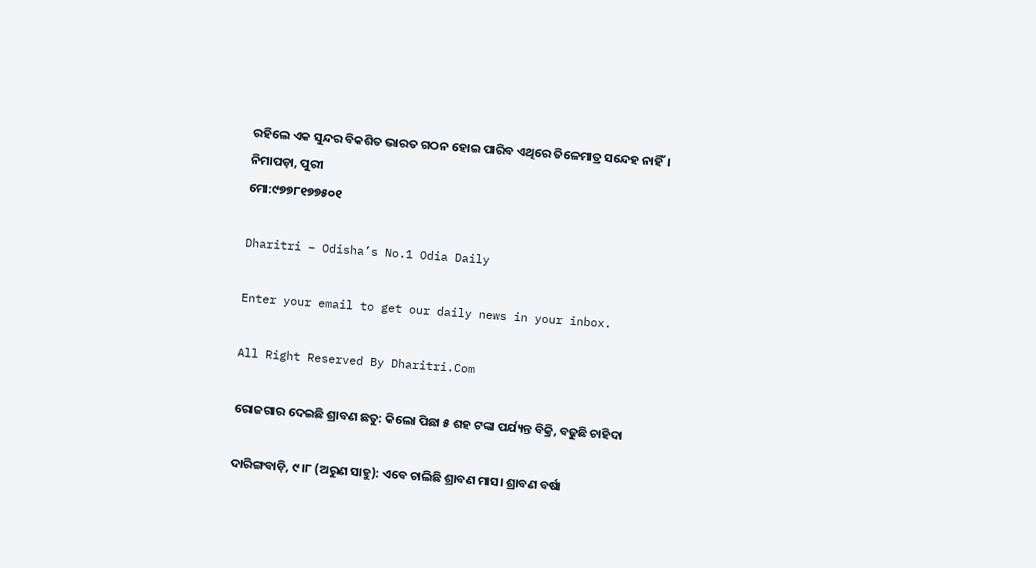ରହିଲେ ଏକ ସୁନ୍ଦର ବିକଶିତ ଭାରତ ଗଠନ ହୋଇ ପାରିବ ଏଥିରେ ତିଳେମାତ୍ର ସନ୍ଦେହ ନାହିଁ।
ନିମାପଡ଼ା, ପୁରୀ
ମୋ:୯୭୭୮୧୭୭୫୦୧

Dharitri – Odisha’s No.1 Odia Daily

Enter your email to get our daily news in your inbox.

All Right Reserved By Dharitri.Com

ରୋଜଗାର ଦେଇଛି ଶ୍ରାବଣ ଛତୁ: କିଲୋ ପିଛା ୫ ଶହ ଟଙ୍କା ପର୍ଯ୍ୟନ୍ତ ବିକ୍ରି, ବଢୁଛି ଚାହିଦା

ଦାରିଙ୍ଗବାଡ଼ି, ୯।୮ (ଅରୁଣ ସାହୁ): ଏବେ ଚାଲିଛି ଶ୍ରାବଣ ମାସ। ଶ୍ରାବଣ ବର୍ଷା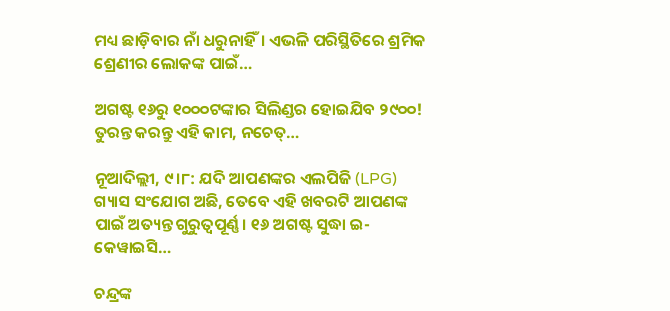ମଧ୍ୟ ଛାଡ଼ିବାର ନାଁ ଧରୁନାହିଁ। ଏଭଳି ପରିସ୍ଥିତିରେ ଶ୍ରମିକ ଶ୍ରେଣୀର ଲୋକଙ୍କ ପାଇଁ…

ଅଗଷ୍ଟ ୧୬ରୁ ୧୦୦୦ଟଙ୍କାର ସିଲିଣ୍ଡର ହୋଇଯିବ ୨୯୦୦! ତୁରନ୍ତ କରନ୍ତୁ ଏହି କାମ, ନଚେତ୍‌…

ନୂଆଦିଲ୍ଲୀ, ୯।୮: ଯଦି ଆପଣଙ୍କର ଏଲପିଜି (LPG) ଗ୍ୟାସ ସଂଯୋଗ ଅଛି, ତେବେ ଏହି ଖବରଟି ଆପଣଙ୍କ ପାଇଁ ଅତ୍ୟନ୍ତ ଗୁରୁତ୍ୱପୂର୍ଣ୍ଣ। ୧୬ ଅଗଷ୍ଟ ସୁଦ୍ଧା ଇ-କେୱାଇସି…

ଚନ୍ଦ୍ରଙ୍କ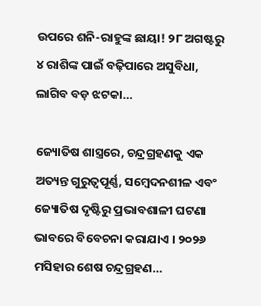ଉପରେ ଶନି-ରାହୁଙ୍କ ଛାୟା! ୨୮ ଅଗଷ୍ଟରୁ ୪ ରାଶିଙ୍କ ପାଇଁ ବଢ଼ିପାରେ ଅସୁବିଧା, ଲାଗିବ ବଡ଼ ଝଟକା…

ଜ୍ୟୋତିଷ ଶାସ୍ତ୍ରରେ, ଚନ୍ଦ୍ରଗ୍ରହଣକୁ ଏକ ଅତ୍ୟନ୍ତ ଗୁରୁତ୍ୱପୂର୍ଣ୍ଣ, ସମ୍ବେଦନଶୀଳ ଏବଂ ଜ୍ୟୋତିଷ ଦୃଷ୍ଟିରୁ ପ୍ରଭାବଶାଳୀ ଘଟଣା ଭାବରେ ବିବେଚନା କରାଯାଏ । ୨୦୨୬ ମସିହାର ଶେଷ ଚନ୍ଦ୍ରଗ୍ରହଣ…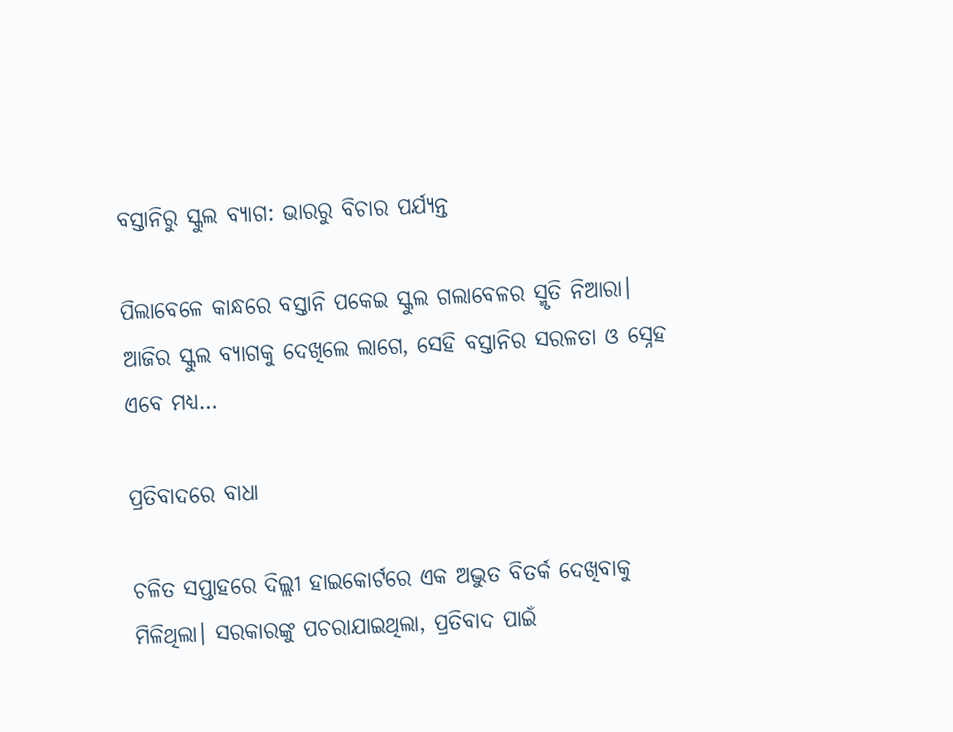ବସ୍ତାନିରୁ ସ୍କୁଲ ବ୍ୟାଗ: ଭାରରୁ ବିଚାର ପର୍ଯ୍ୟନ୍ତ

ପିଲାବେଳେ କାନ୍ଧରେ ବସ୍ତାନି ପକେଇ ସ୍କୁଲ ଗଲାବେଳର ସ୍ମୃତି ନିଆରା। ଆଜିର ସ୍କୁଲ ବ୍ୟାଗକୁ ଦେଖିଲେ ଲାଗେ, ସେହି ବସ୍ତାନିର ସରଳତା ଓ ସ୍ନେହ ଏବେ ମଧ୍ୟ…

ପ୍ରତିବାଦରେ ବାଧା

ଚଳିତ ସପ୍ତାହରେ ଦିଲ୍ଲୀ ହାଇକୋର୍ଟରେ ଏକ ଅଦ୍ଭୁତ ବିତର୍କ ଦେଖିବାକୁ ମିଳିଥିଲା। ସରକାରଙ୍କୁ ପଚରାଯାଇଥିଲା, ପ୍ରତିବାଦ ପାଇଁ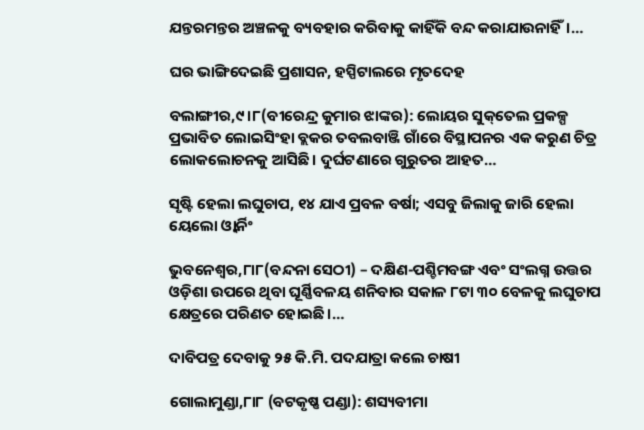ଯନ୍ତରମନ୍ତର ଅଞ୍ଚଳକୁ ବ୍ୟବହାର କରିବାକୁ କାହିଁକି ବନ୍ଦ କରାଯାଉନାହିଁ।…

ଘର ଭାଙ୍ଗିଦେଇଛି ପ୍ରଶାସନ, ହସ୍ପିଟାଲରେ ମୃତଦେହ

ବଲାଙ୍ଗୀର,୯।୮(ବୀରେନ୍ଦ୍ର କୁମାର ଝାଙ୍କର): ଲୋୟର ସୁକ୍‌ତେଲ ପ୍ରକଳ୍ପ ପ୍ରଭାବିତ ଲୋଇସିଂହା ବ୍ଲକର ତବଲବାଞ୍ଜି ଗାଁରେ ବିସ୍ଥାପନର ଏକ କରୁଣ ଚିତ୍ର ଲୋକଲୋଚନକୁ ଆସିଛି। ଦୁର୍ଘଟଣାରେ ଗୁରୁତର ଆହତ…

ସୃଷ୍ଟି ହେଲା ଲଘୁଚାପ, ୧୪ ଯାଏ ପ୍ରବଳ ବର୍ଷା; ଏସବୁ ଜିଲାକୁ ଜାରି ହେଲା ୟେଲୋ ଓ୍ବାର୍ନିଂ

ଭୁବନେଶ୍ବର,୮ା୮(ବନ୍ଦନା ସେଠୀ) – ଦକ୍ଷିଣ-ପଶ୍ଚିମବଙ୍ଗ ଏବଂ ସଂଲଗ୍ନ ଉତ୍ତର ଓଡ଼ିଶା ଉପରେ ଥିବା ଘୂର୍ଣ୍ଣିବଳୟ ଶନିବାର ସକାଳ ୮ଟା ୩୦ ବେଳକୁ ଲଘୁଚାପ କ୍ଷେତ୍ରରେ ପରିଣତ ହୋଇଛି।…

ଦାବିପତ୍ର ଦେବାକୁ ୨୫ କି.ମି. ପଦଯାତ୍ରା କଲେ ଚାଷୀ

ଗୋଲାମୁଣ୍ଡା,୮ା୮ (ବଟକୃଷ୍ଣ ପଣ୍ଡା): ଶସ୍ୟବୀମା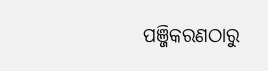ପଞ୍ଜିକରଣଠାରୁ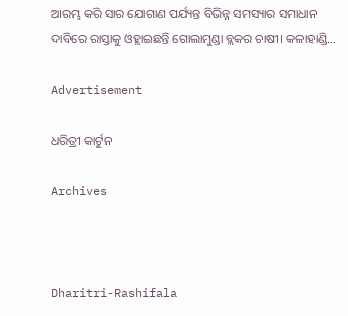ଆରମ୍ଭ କରି ସାର ଯୋଗାଣ ପର୍ଯ୍ୟନ୍ତ ବିଭିନ୍ନ ସମସ୍ୟାର ସମାଧାନ ଦାବିରେ ରାସ୍ତାକୁ ଓହ୍ଲାଇଛନ୍ତି ଗୋଲାମୁଣ୍ଡା ବ୍ଲକର ଚାଷୀ। କଳାହାଣ୍ଡି…

Advertisement

ଧରିତ୍ରୀ କାର୍ଟୁନ

Archives



Dharitri-Rashifala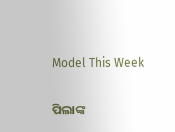Model This Week

ପିଲାଙ୍କ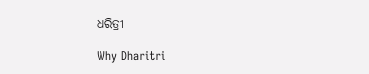ଧରିତ୍ରୀ

Why Dharitri